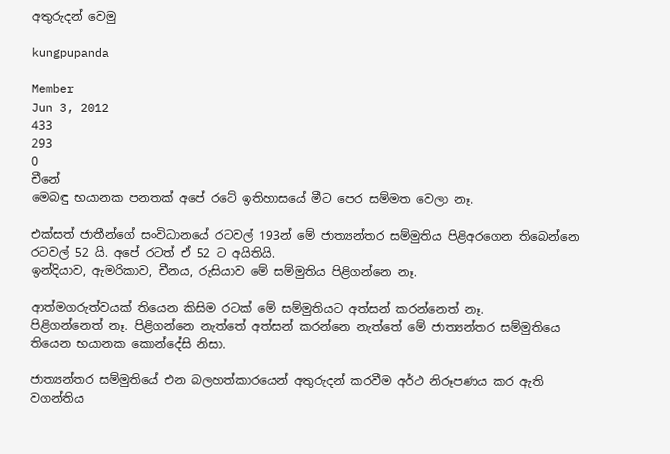අතුරුදන් වෙමු

kungpupanda

Member
Jun 3, 2012
433
293
0
චීනේ
මෙබඳු භයානක පනතක්‌ අපේ රටේ ඉතිහාසයේ මීට පෙර සම්මත වෙලා නෑ.

එක්‌සත් ජාතීන්ගේ සංවිධානයේ රටවල් 193න් මේ ජාත්‍යන්තර සම්මුතිය පිළිඅරගෙන තිබෙන්නෙ රටවල් 52 යි. අපේ රටත් ඒ 52 ට අයිතියි.
ඉන්දියාව, ඇමරිකාව, චීනය, රුසියාව මේ සම්මුතිය පිළිගන්නෙ නෑ.

ආත්මගරුත්වයක්‌ තියෙන කිසිම රටක්‌ මේ සම්මුතියට අත්සන් කරන්නෙත් නෑ.
පිළිගන්නෙත් නෑ. පිළිගන්නෙ නැත්තේ අත්සන් කරන්නෙ නැත්තේ මේ ජාත්‍යන්තර සම්මුතියෙ තියෙන භයානක කොන්දේසි නිසා.

ජාත්‍යන්තර සම්මුතියේ එන බලහත්කාරයෙන් අතුරුදන් කරවීම අර්ථ නිරූපණය කර ඇති වගන්තිය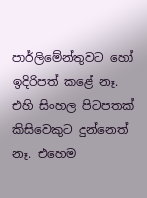පාර්ලිමේන්තුවට හෝ ඉදිරිපත් කළේ නෑ.
එහි සිංහල පිටපතක්‌ කිසිවෙකුට දුන්නෙත් නෑ. එහෙම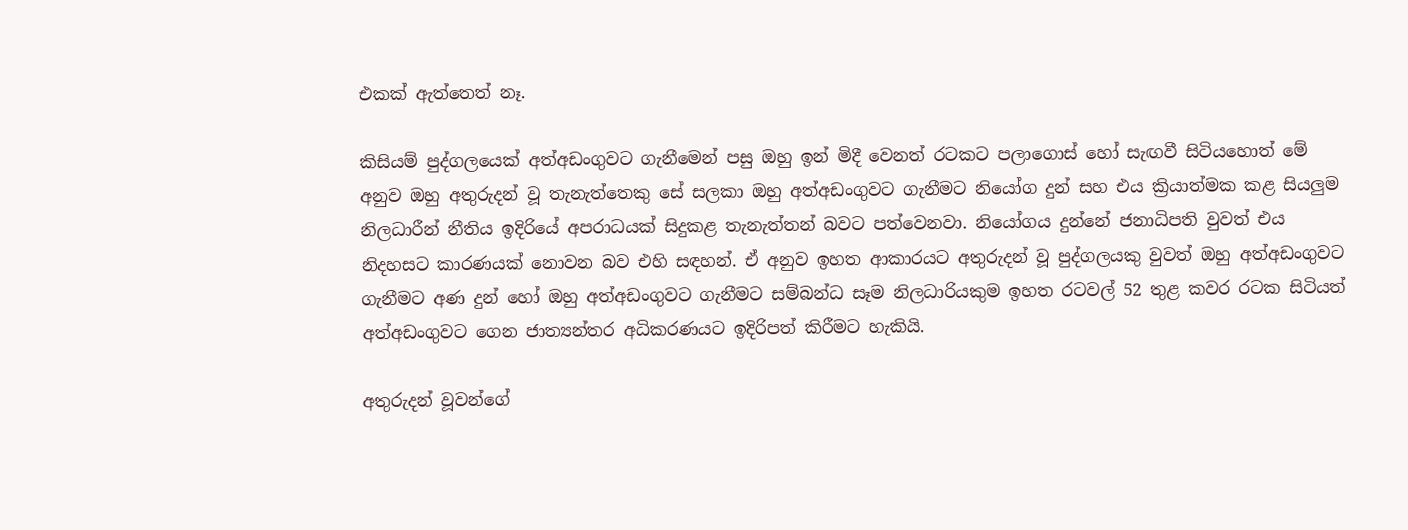එකක්‌ ඇත්තෙත් නෑ.

කිසියම් පුද්ගලයෙක්‌ අත්අඩංගුවට ගැනීමෙන් පසු ඔහු ඉන් මිදී වෙනත් රටකට පලාගොස්‌ හෝ සැඟවී සිටියහොත් මේ අනුව ඔහු අතුරුදන් වූ තැනැත්තෙකු සේ සලකා ඔහු අත්අඩංගුවට ගැනීමට නියෝග දුන් සහ එය ක්‍රියාත්මක කළ සියලුම නිලධාරීන් නීතිය ඉදිරියේ අපරාධයක්‌ සිදුකළ තැනැත්තන් බවට පත්වෙනවා. නියෝගය දුන්නේ ජනාධිපති වුවත් එය නිදහසට කාරණයක්‌ නොවන බව එහි සඳහන්. ඒ අනුව ඉහත ආකාරයට අතුරුදන් වූ පුද්ගලයකු වුවත් ඔහු අත්අඩංගුවට ගැනීමට අණ දුන් හෝ ඔහු අත්අඩංගුවට ගැනීමට සම්බන්ධ සෑම නිලධාරියකුම ඉහත රටවල් 52 තුළ කවර රටක සිටියත් අත්අඩංගුවට ගෙන ජාත්‍යන්තර අධිකරණයට ඉදිරිපත් කිරීමට හැකියි.

අතුරුදන් වූවන්ගේ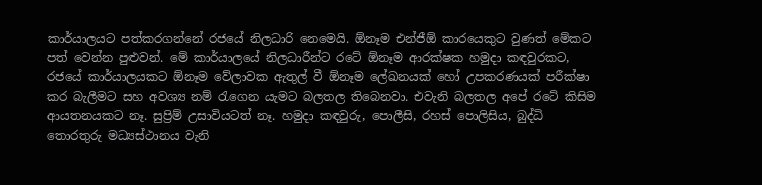කාර්යාලයට පත්කරගන්නේ රජයේ නිලධාරි නෙමෙයි. ඕනෑම එන්ජීඕ කාරයෙකුට වුණත් මේකට පත් වෙන්න පුළුවන්. මේ කාර්යාලයේ නිලධාරීන්ට රටේ ඕනෑම ආරක්‌ෂක හමුදා කඳවුරකට, රජයේ කාර්යාලයකට ඕනෑම වේලාවක ඇතුල් වී ඕනෑම ලේඛනයක්‌ හෝ උපකරණයක්‌ පරීක්‌ෂා කර බැලීමට සහ අවශ්‍ය නම් රැගෙන යැමට බලතල තිබෙනවා. එවැනි බලතල අපේ රටේ කිසිම ආයතනයකට නෑ. සුප්‍රිම් උසාවියටත් නෑ. හමුදා කඳවුරු, පොලීසි, රහස්‌ පොලිසිය, බුද්ධි තොරතුරු මධ්‍යස්‌ථානය වැනි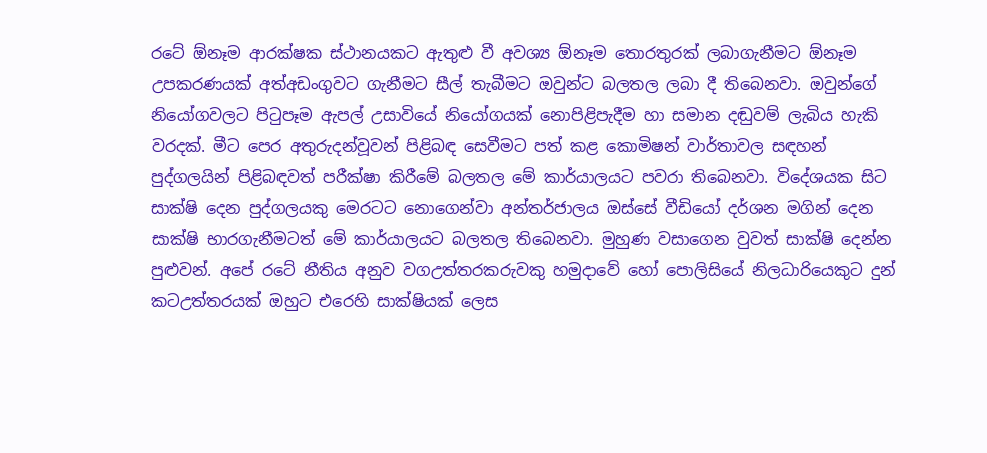රටේ ඕනෑම ආරක්‌ෂක ස්‌ථානයකට ඇතුළු වී අවශ්‍ය ඕනෑම තොරතුරක්‌ ලබාගැනීමට ඕනෑම උපකරණයක්‌ අත්අඩංගුවට ගැනීමට සීල් තැබීමට ඔවුන්ට බලතල ලබා දී තිබෙනවා. ඔවුන්ගේ නියෝගවලට පිටුපෑම ඇපල් උසාවියේ නියෝගයක්‌ නොපිළිපැදීම හා සමාන දඬුවම් ලැබිය හැකි වරදක්‌. මීට පෙර අතුරුදන්වූවන් පිළිබඳ සෙවීමට පත් කළ කොමිෂන් වාර්තාවල සඳහන් පුද්ගලයින් පිළිබඳවත් පරීක්‌ෂා කිරීමේ බලතල මේ කාර්යාලයට පවරා තිබෙනවා. විදේශයක සිට සාක්‌ෂි දෙන පුද්ගලයකු මෙරටට නොගෙන්වා අන්තර්ජාලය ඔස්‌සේ වීඩියෝ දර්ශන මගින් දෙන සාක්‌ෂි භාරගැනීමටත් මේ කාර්යාලයට බලතල තිබෙනවා. මුහුණ වසාගෙන වුවත් සාක්‌ෂි දෙන්න පුළුවන්. අපේ රටේ නීතිය අනුව වගඋත්තරකරුවකු හමුදාවේ හෝ පොලිසියේ නිලධාරියෙකුට දුන් කටඋත්තරයක්‌ ඔහුට එරෙහි සාක්‌ෂියක්‌ ලෙස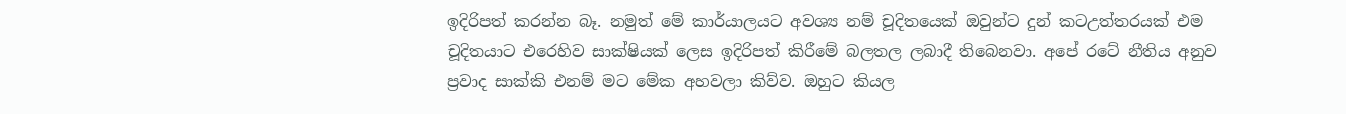ඉදිරිපත් කරන්න බෑ. නමුත් මේ කාර්යාලයට අවශ්‍ය නම් චූදිතයෙක්‌ ඔවුන්ට දුන් කටඋත්තරයක්‌ එම චූදිතයාට එරෙහිව සාක්‌ෂියක්‌ ලෙස ඉදිරිපත් කිරීමේ බලතල ලබාදී තිබෙනවා. අපේ රටේ නීතිය අනුව ප්‍රවාද සාක්‌කි එනම් මට මේක අහවලා කිව්ව. ඔහුට කියල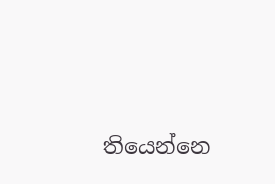තියෙන්නෙ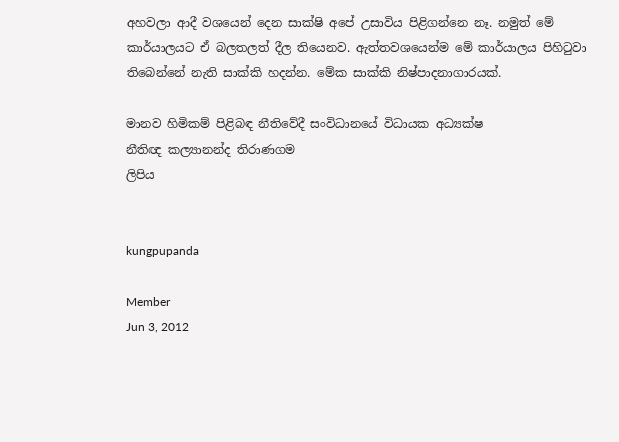අහවලා ආදී වශයෙන් දෙන සාක්‌ෂි අපේ උසාවිය පිළිගන්නෙ නෑ. නමුත් මේ කාර්යාලයට ඒ බලතලත් දීල තියෙනව. ඇත්තවශයෙන්ම මේ කාර්යාලය පිහිටුවා තිබෙන්නේ නැති සාක්‌කි හදන්න. මේක සාක්‌කි නිෂ්පාදනාගාරයක්‌.

මානව හිමිකම් පිළිබඳ නීතිවේදී සංවිධානයේ විධායක අධ්‍යක්‌ෂ
නීතිඥ කල්‍යානන්ද තිරාණගම
ලිපිය


kungpupanda

Member
Jun 3, 2012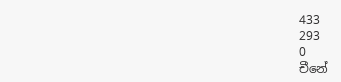433
293
0
චීනේ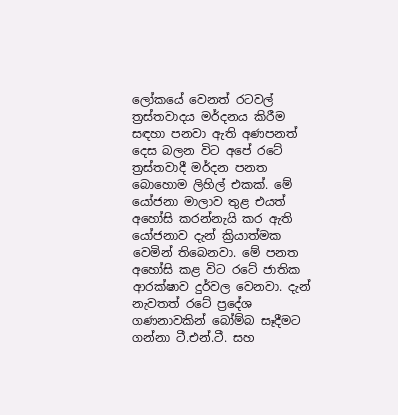ලෝකයේ වෙනත් රටවල් ත්‍රස්‌තවාදය මර්දනය කිරීම සඳහා පනවා ඇති අණපනත් දෙස බලන විට අපේ රටේ ත්‍රස්‌තවාදී මර්දන පනත බොහොම ලිහිල් එකක්‌. මේ යෝජනා මාලාව තුළ එයත් අහෝසි කරන්නැයි කර ඇති යෝජනාව දැන් ක්‍රියාත්මක වෙමින් තිබෙනවා. මේ පනත අහෝසි කළ විට රටේ ජාතික ආරක්‌ෂාව දුර්වල වෙනවා. දැන් නැවතත් රටේ ප්‍රදේශ ගණනාවකින් බෝම්බ සෑදීමට ගන්නා ටී.එන්.ටී. සහ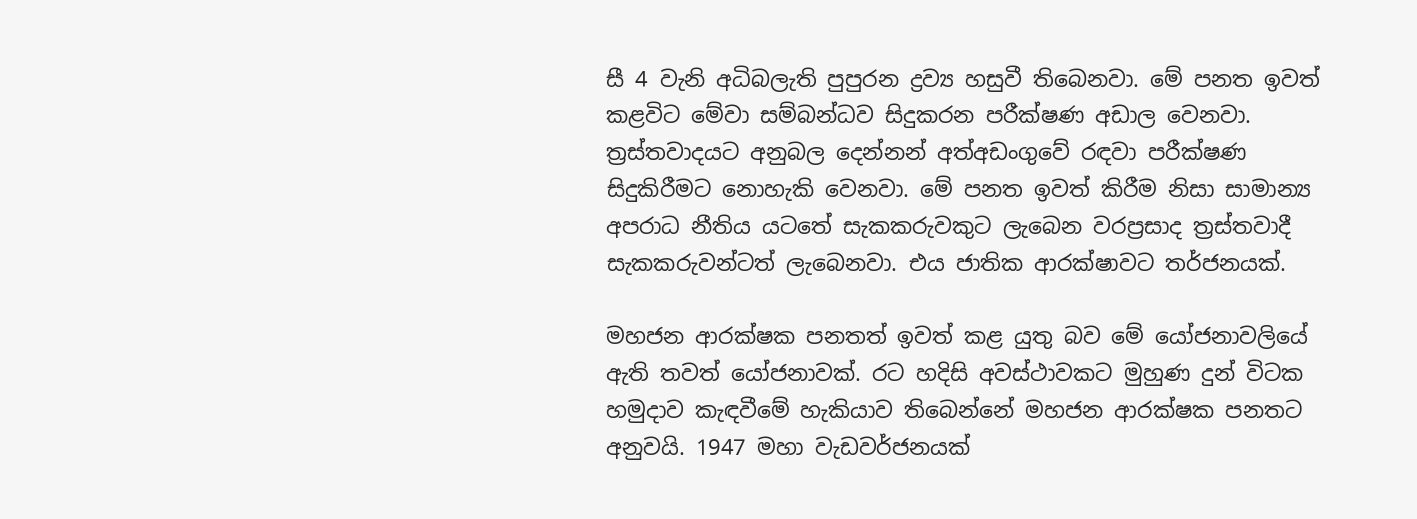සී 4 වැනි අධිබලැති පුපුරන ද්‍රව්‍ය හසුවී තිබෙනවා. මේ පනත ඉවත් කළවිට මේවා සම්බන්ධව සිදුකරන පරීක්‌ෂණ අඩාල වෙනවා. ත්‍රස්‌තවාදයට අනුබල දෙන්නන් අත්අඩංගුවේ රඳවා පරීක්‌ෂණ සිදුකිරීමට නොහැකි වෙනවා. මේ පනත ඉවත් කිරීම නිසා සාමාන්‍ය අපරාධ නීතිය යටතේ සැකකරුවකුට ලැබෙන වරප්‍රසාද ත්‍රස්‌තවාදී සැකකරුවන්ටත් ලැබෙනවා. එය ජාතික ආරක්‌ෂාවට තර්ජනයක්‌.

මහජන ආරක්‌ෂක පනතත් ඉවත් කළ යුතු බව මේ යෝජනාවලියේ ඇති තවත් යෝජනාවක්‌. රට හදිසි අවස්‌ථාවකට මුහුණ දුන් විටක හමුදාව කැඳවීමේ හැකියාව තිබෙන්නේ මහජන ආරක්‌ෂක පනතට අනුවයි. 1947 මහා වැඩවර්ජනයක්‌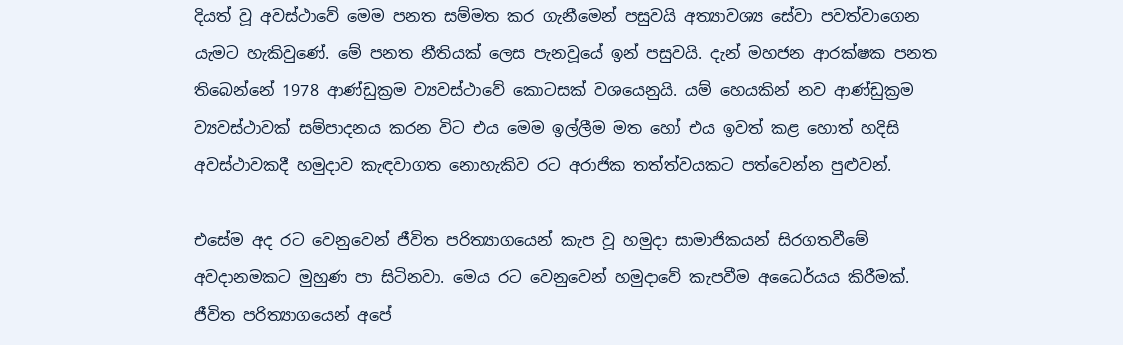දියත් වූ අවස්‌ථාවේ මෙම පනත සම්මත කර ගැනීමෙන් පසුවයි අත්‍යාවශ්‍ය සේවා පවත්වාගෙන යැමට හැකිවුණේ. මේ පනත නීතියක්‌ ලෙස පැනවූයේ ඉන් පසුවයි. දැන් මහජන ආරක්‌ෂක පනත තිබෙන්නේ 1978 ආණ්‌ඩුක්‍රම ව්‍යවස්‌ථාවේ කොටසක්‌ වශයෙනුයි. යම් හෙයකින් නව ආණ්‌ඩුක්‍රම ව්‍යවස්‌ථාවක්‌ සම්පාදනය කරන විට එය මෙම ඉල්ලීම මත හෝ එය ඉවත් කළ හොත් හදිසි අවස්‌ථාවකදී හමුදාව කැඳවාගත නොහැකිව රට අරාජික තත්ත්වයකට පත්වෙන්න පුළුවන්.

එසේම අද රට වෙනුවෙන් ජීවිත පරිත්‍යාගයෙන් කැප වූ හමුදා සාමාජිකයන් සිරගතවීමේ අවදානමකට මුහුණ පා සිටිනවා. මෙය රට වෙනුවෙන් හමුදාවේ කැපවීම අධෛර්යය කිරීමක්‌. ජීවිත පරිත්‍යාගයෙන් අපේ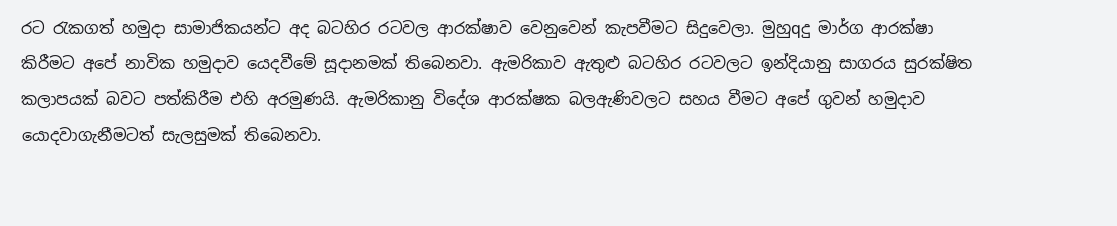රට රැකගත් හමුදා සාමාජිකයන්ට අද බටහිර රටවල ආරක්‌ෂාව වෙනුවෙන් කැපවීමට සිදුවෙලා. මුහුqදු මාර්ග ආරක්‌ෂා කිරීමට අපේ නාවික හමුදාව යෙදවීමේ සූදානමක්‌ තිබෙනවා. ඇමරිකාව ඇතුළු බටහිර රටවලට ඉන්දියානු සාගරය සුරක්‌ෂිත කලාපයක්‌ බවට පත්කිරීම එහි අරමුණයි. ඇමරිකානු විදේශ ආරක්‌ෂක බලඇණිවලට සහය වීමට අපේ ගුවන් හමුදාව යොදවාගැනීමටත් සැලසුමක්‌ තිබෙනවා.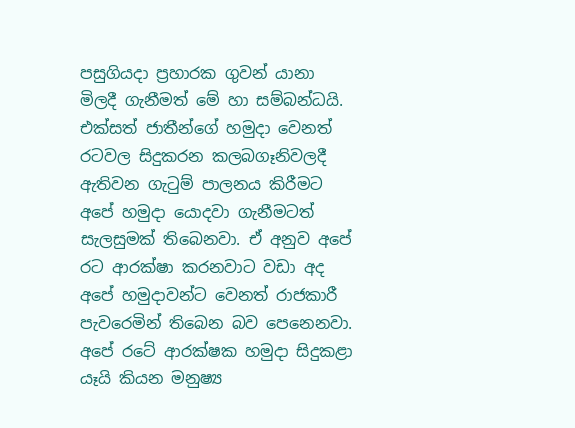පසුගියදා ප්‍රහාරක ගුවන් යානා මිලදී ගැනීමත් මේ හා සම්බන්ධයි. එක්‌සත් ජාතීන්ගේ හමුදා වෙනත් රටවල සිදුකරන කලබගෑනිවලදී ඇතිවන ගැටුම් පාලනය කිරීමට අපේ හමුදා යොදවා ගැනීමටත් සැලසුමක්‌ තිබෙනවා. ඒ අනුව අපේ රට ආරක්‌ෂා කරනවාට වඩා අද අපේ හමුදාවන්ට වෙනත් රාජකාරී පැවරෙමින් තිබෙන බව පෙනෙනවා.
අපේ රටේ ආරක්‌ෂක හමුදා සිදුකළා යෑයි කියන මනුෂ්‍ය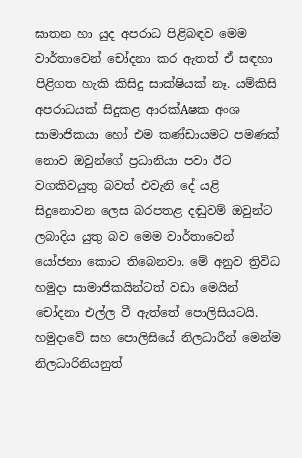ඝාතන හා යුද අපරාධ පිළිබඳව මෙම වාර්තාවෙන් චෝදනා කර ඇතත් ඒ සඳහා පිළිගත හැකි කිසිදු සාක්‌ෂියක්‌ නෑ. යම්කිසි අපරාධයක්‌ සිදුකළ ආරක්‌Aෂක අංශ සාමාජිකයා හෝ එම කණ්‌ඩායමට පමණක්‌ නොව ඔවුන්ගේ ප්‍රධානියා පවා ඊට වගකිවයුතු බවත් එවැනි දේ යළි සිදුනොවන ලෙස බරපතළ දඬුවම් ඔවුන්ට ලබාදිය යුතු බව මෙම වාර්තාවෙන් යෝජනා කොට තිබෙනවා. මේ අනුව ත්‍රිවිධ හමුදා සාමාජිකයින්ටත් වඩා මෙයින් චෝදනා එල්ල වී ඇත්තේ පොලිසියටයි. හමුදාවේ සහ පොලිසියේ නිලධාරීන් මෙන්ම නිලධාරිනියනුත්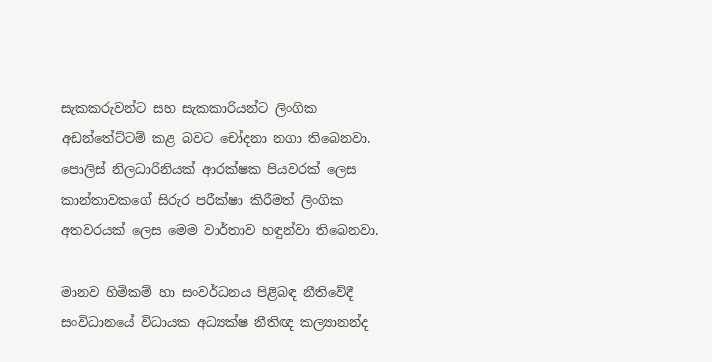සැකකරුවන්ට සහ සැකකාරියන්ට ලිංගික අඩන්තේට්‌ටම් කළ බවට චෝදනා නගා තිබෙනවා. පොලිස්‌ නිලධාරිනියක්‌ ආරක්‌ෂක පියවරක්‌ ලෙස කාන්තාවකගේ සිරුර පරීක්‌ෂා කිරීමත් ලිංගික අතවරයක්‌ ලෙස මෙම වාර්තාව හඳුන්වා තිබෙනවා.

මානව හිමිකම් හා සංවර්ධනය පිළිබඳ නීතිවේදී සංවිධානයේ විධායක අධ්‍යක්‌ෂ නීතිඥ කල්‍යානන්ද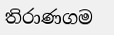තිරාණගම